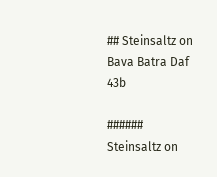## Steinsaltz on Bava Batra Daf 43b

###### Steinsaltz on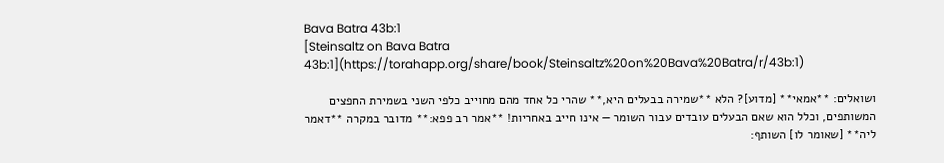Bava Batra 43b:1
[Steinsaltz on Bava Batra 43b:1](https://torahapp.org/share/book/Steinsaltz%20on%20Bava%20Batra/r/43b:1)

ושואלים: **אמאי** [מדוע]? הלא **שמירה בבעלים היא,** שהרי כל אחד מהם מחוייב כלפי השני בשמירת החפצים המשותפים, וכלל הוא שאם הבעלים עובדים עבור השומר — אינו חייב באחריות! **אמר רב פפא:** מדובר במקרה **דאמר ליה** [שאומר לו] השותף: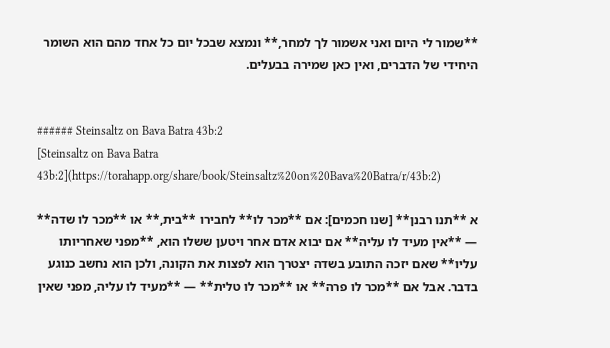**שמור לי היום ואני אשמור לך למחר,** ונמצא שבכל יום כל אחד מהם הוא השומר היחידי של הדברים, ואין כאן שמירה בבעלים.


###### Steinsaltz on Bava Batra 43b:2
[Steinsaltz on Bava Batra 43b:2](https://torahapp.org/share/book/Steinsaltz%20on%20Bava%20Batra/r/43b:2)

א **תנו רבנן** [שנו חכמים]: אם **מכר לו** לחבירו **בית,** או **מכר לו שדה** — **אין מעיד לו עליה** אם יבוא אדם אחר ויטען ששלו הוא, **מפני שאחריותו עליו** שאם יזכה התובע בשדה יצטרך הוא לפצות את הקונה, ולכן הוא נחשב כנוגע בדבר. אבל אם **מכר לו פרה** או **מכר לו טלית** — **מעיד לו עליה, מפני שאין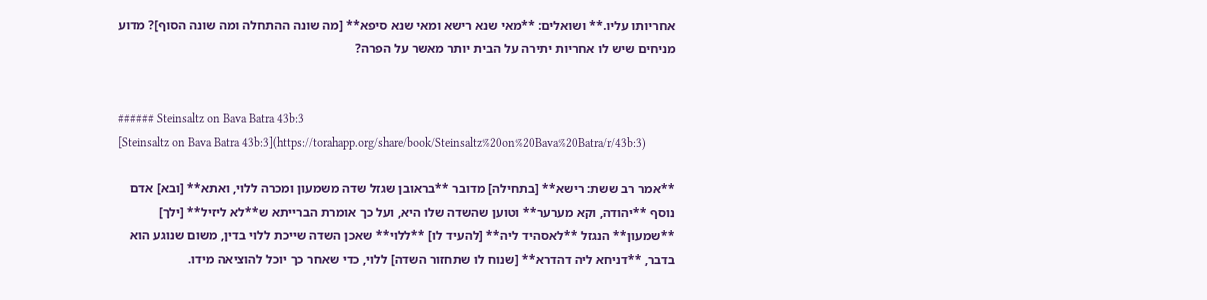אחריותו עליו.** ושואלים: **מאי שנא רישא ומאי שנא סיפא** [מה שונה ההתחלה ומה שונה הסוף]? מדוע מניחים שיש לו אחריות יתירה על הבית יותר מאשר על הפרה?


###### Steinsaltz on Bava Batra 43b:3
[Steinsaltz on Bava Batra 43b:3](https://torahapp.org/share/book/Steinsaltz%20on%20Bava%20Batra/r/43b:3)

**אמר רב ששת: רישא** [בתחילה] מדובר **בראובן שגזל שדה משמעון ומכרה ללוי, ואתא** [ובא] אדם נוסף **יהודה, וקא מערער** וטוען שהשדה שלו היא, ועל כך אומרת הברייתא ש**לא ליזיל** [ילך] **שמעון** הנגזל **לאסהיד ליה** [להעיד לו] **ללוי** שאכן השדה שייכת ללוי בדין, משום שנוגע הוא בדבר, **דניחא ליה דהדרא** [שנוח לו שתחזור השדה] ללוי, כדי שאחר כך יוכל להוציאה מידו.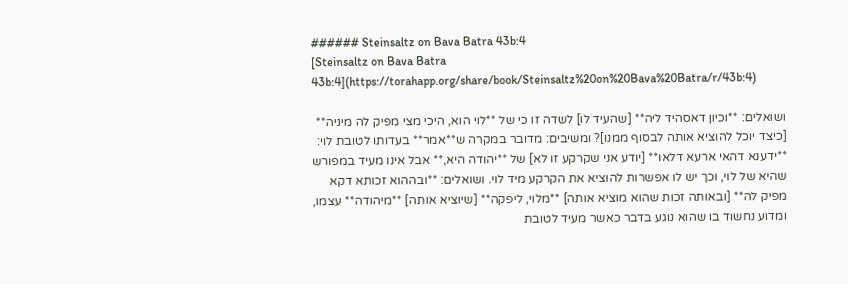###### Steinsaltz on Bava Batra 43b:4
[Steinsaltz on Bava Batra 43b:4](https://torahapp.org/share/book/Steinsaltz%20on%20Bava%20Batra/r/43b:4)

ושואלים: **וכיון דאסהיד ליה** [שהעיד לו] לשדה זו כי של **לוי הוא, היכי מצי מפיק לה מיניה** [כיצד יוכל להוציא אותה לבסוף ממנו]? ומשיבים: מדובר במקרה ש**אמר** בעדותו לטובת לוי: **ידענא דהאי ארעא דלאו** [יודע אני שקרקע זו לא] של **יהודה היא,** אבל אינו מעיד במפורש שהיא של לוי, וכך יש לו אפשרות להוציא את הקרקע מיד לוי. ושואלים: **ובההוא זכותא דקא מפיק לה** [ובאותה זכות שהוא מוציא אותה] **מלוי, ליפקה** [שיוציא אותה] **מיהודה** עצמו, ומדוע נחשוד בו שהוא נוגע בדבר כאשר מעיד לטובת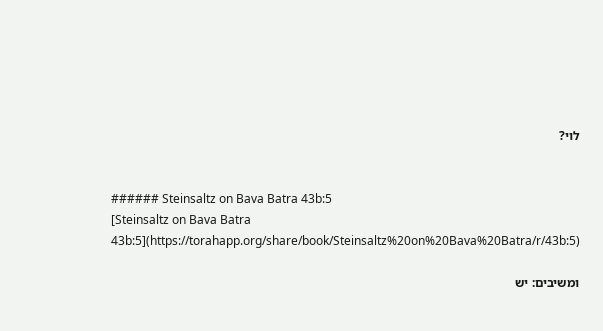לוי?


###### Steinsaltz on Bava Batra 43b:5
[Steinsaltz on Bava Batra 43b:5](https://torahapp.org/share/book/Steinsaltz%20on%20Bava%20Batra/r/43b:5)

ומשיבים: יש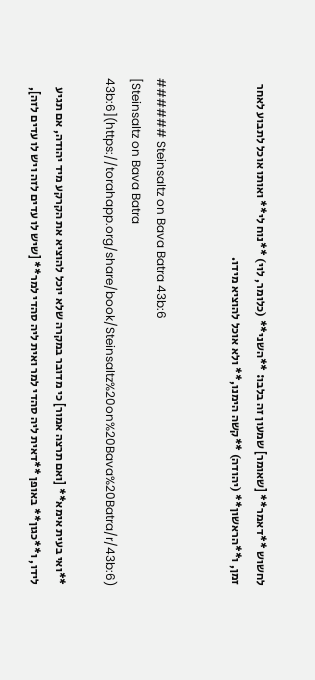לחשוש **דאמר** [שאומר] שמעון זה בלבו: **השני** (כלומר, לוי) **נוח לי** ואותו אוכל לתבוע לאחר זמן, ו**הראשון** (יהודה) **קשה הימנו,** ולא אוכל להוציא מידו.


###### Steinsaltz on Bava Batra 43b:6
[Steinsaltz on Bava Batra 43b:6](https://torahapp.org/share/book/Steinsaltz%20on%20Bava%20Batra/r/43b:6)

**ואי בעית אימא** [ואם תרצה אמור] כי מדובר במקרה שלא יוכל להוציא את הקרקע מיד יהודה, אם תגיע לידו, ו**כגון** באופן **דאית ליה סהדי למר ואית ליה סהדי למר** [שיש לו עדים לזה ויש לו עדים לזה],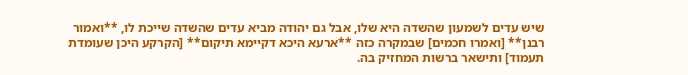שיש עדים לשמעון שהשדה היא שלו, אבל גם יהודה מביא עדים שהשדה שייכת לו, **ואמור רבנן** [ואמרו חכמים] שבמקרה כזה **ארעא היכא דקיימא תיקום** [הקרקע היכן שעומדת תעמוד] ותישאר ברשות המחזיק בה.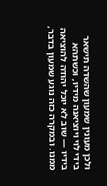ולכן מעונין שמעון שהשדה תישאר בידי לוי ויוציאנה מידיו, וכשתהא בידיו — שוב לא יוכל יהודה להוציאה ממנו. ובמקרה כזה נוגע שמעון בדבר,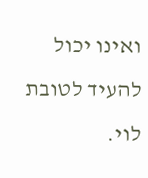ואינו יכול להעיד לטובת לוי.